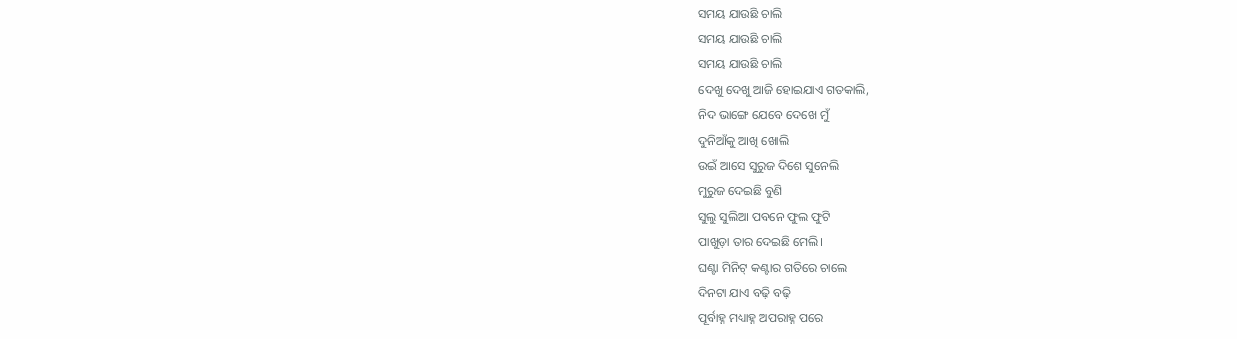ସମୟ ଯାଉଛି ଚାଲି
ସମୟ ଯାଉଛି ଚାଲି
ସମୟ ଯାଉଛି ଚାଲି
ଦେଖୁ ଦେଖୁ ଆଜି ହୋଇଯାଏ ଗତକାଲି,
ନିଦ ଭାଙ୍ଗେ ଯେବେ ଦେଖେ ମୁଁ
ଦୁନିଆଁକୁ ଆଖି ଖୋଲି
ଉଇଁ ଆସେ ସୁରୁଜ ଦିଶେ ସୁନେଲି
ମୁରୁଜ ଦେଇଛି ବୁଣି
ସୁଲୁ ସୁଲିଆ ପବନେ ଫୁଲ ଫୁଟି
ପାଖୁଡ଼ା ତାର ଦେଇଛି ମେଲି।
ଘଣ୍ଟା ମିନିଟ୍ କଣ୍ଟାର ଗତିରେ ଚାଲେ
ଦିନଟା ଯାଏ ବଢ଼ି ବଢ଼ି
ପୂର୍ବାହ୍ନ ମଧ୍ୟାହ୍ନ ଅପରାହ୍ନ ପରେ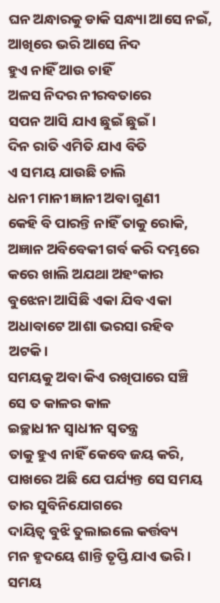ଘନ ଅନ୍ଧାରକୁ ଡାକି ସନ୍ଧ୍ୟା ଆସେ ନଇଁ,
ଆଖିରେ ଭରି ଆସେ ନିଦ
ହୁଏ ନାହିଁ ଆଉ ଚାହିଁ
ଅଳସ ନିଦର ନୀରବତାରେ
ସପନ ଆସି ଯାଏ ଛୁଇଁ ଛୁଇଁ।
ଦିନ ରାତି ଏମିତି ଯାଏ ବିତି
ଏ ସମୟ ଯାଉଛି ଚାଲି
ଧନୀ ମାନୀ ଜ୍ଞାନୀ ଅବା ଗୁଣୀ
କେହି ବି ପାରନ୍ତି ନାହିଁ ତାକୁ ରୋକି,
ଅଜ୍ଞାନ ଅବିବେକୀ ଗର୍ବ କରି ଦମ୍ଭରେ
କରେ ଖାଲି ଅଯଥା ଅହଂକାର
ବୁଝେନା ଆସିଛି ଏକା ଯିବ ଏକା
ଅଧାବାଟେ ଆଶା ଭରସା ରହିବ ଅଟକି।
ସମୟକୁ ଅବା କିଏ ରଖିପାରେ ସଞ୍ଚି
ସେ ତ କାଳର କାଳ
ଇଚ୍ଛାଧୀନ ସ୍ଵାଧୀନ ସ୍ଵତନ୍ତ୍ର
ତାକୁ ହୁଏ ନାହିଁ କେବେ ଜୟ କରି,
ପାଖରେ ଅଛି ଯେ ପର୍ଯ୍ୟନ୍ତ ସେ ସମୟ
ତାର ସୁବିନିଯୋଗରେ
ଦାୟିତ୍ଵ ବୁଝି ତୁଲାଇଲେ କର୍ତ୍ତବ୍ୟ
ମନ ହୃଦୟେ ଶାନ୍ତି ତୃପ୍ତି ଯାଏ ଭରି।
ସମୟ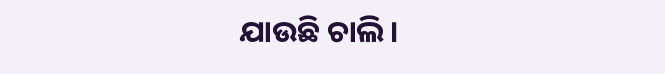ଯାଉଛି ଚାଲି ।